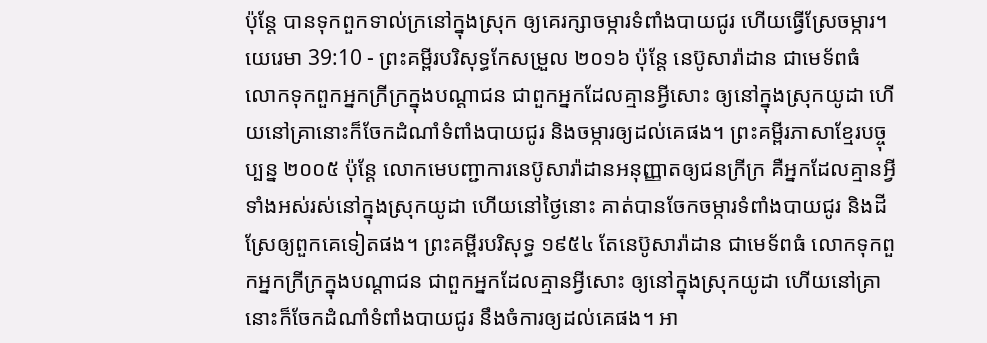ប៉ុន្តែ បានទុកពួកទាល់ក្រនៅក្នុងស្រុក ឲ្យគេរក្សាចម្ការទំពាំងបាយជូរ ហើយធ្វើស្រែចម្ការ។
យេរេមា 39:10 - ព្រះគម្ពីរបរិសុទ្ធកែសម្រួល ២០១៦ ប៉ុន្តែ នេប៊ូសារ៉ាដាន ជាមេទ័ពធំ លោកទុកពួកអ្នកក្រីក្រក្នុងបណ្ដាជន ជាពួកអ្នកដែលគ្មានអ្វីសោះ ឲ្យនៅក្នុងស្រុកយូដា ហើយនៅគ្រានោះក៏ចែកដំណាំទំពាំងបាយជូរ និងចម្ការឲ្យដល់គេផង។ ព្រះគម្ពីរភាសាខ្មែរបច្ចុប្បន្ន ២០០៥ ប៉ុន្តែ លោកមេបញ្ជាការនេប៊ូសារ៉ាដានអនុញ្ញាតឲ្យជនក្រីក្រ គឺអ្នកដែលគ្មានអ្វីទាំងអស់រស់នៅក្នុងស្រុកយូដា ហើយនៅថ្ងៃនោះ គាត់បានចែកចម្ការទំពាំងបាយជូរ និងដីស្រែឲ្យពួកគេទៀតផង។ ព្រះគម្ពីរបរិសុទ្ធ ១៩៥៤ តែនេប៊ូសារ៉ាដាន ជាមេទ័ពធំ លោកទុកពួកអ្នកក្រីក្រក្នុងបណ្តាជន ជាពួកអ្នកដែលគ្មានអ្វីសោះ ឲ្យនៅក្នុងស្រុកយូដា ហើយនៅគ្រានោះក៏ចែកដំណាំទំពាំងបាយជូរ នឹងចំការឲ្យដល់គេផង។ អា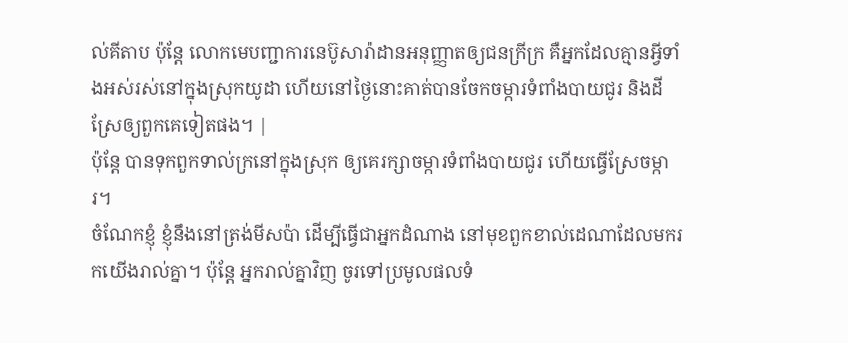ល់គីតាប ប៉ុន្តែ លោកមេបញ្ជាការនេប៊ូសារ៉ាដានអនុញ្ញាតឲ្យជនក្រីក្រ គឺអ្នកដែលគ្មានអ្វីទាំងអស់រស់នៅក្នុងស្រុកយូដា ហើយនៅថ្ងៃនោះគាត់បានចែកចម្ការទំពាំងបាយជូរ និងដីស្រែឲ្យពួកគេទៀតផង។ |
ប៉ុន្តែ បានទុកពួកទាល់ក្រនៅក្នុងស្រុក ឲ្យគេរក្សាចម្ការទំពាំងបាយជូរ ហើយធ្វើស្រែចម្ការ។
ចំណែកខ្ញុំ ខ្ញុំនឹងនៅត្រង់មីសប៉ា ដើម្បីធ្វើជាអ្នកដំណាង នៅមុខពួកខាល់ដេណាដែលមករកយើងរាល់គ្នា។ ប៉ុន្តែ អ្នករាល់គ្នាវិញ ចូរទៅប្រមូលផលទំ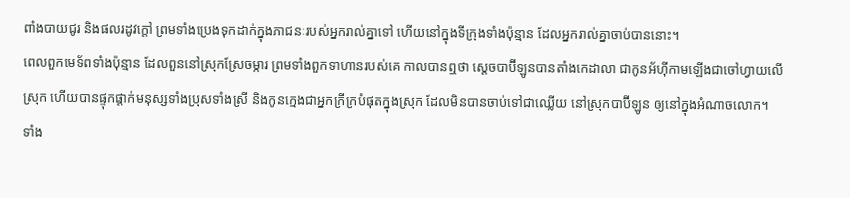ពាំងបាយជូរ និងផលរដូវក្តៅ ព្រមទាំងប្រេងទុកដាក់ក្នុងភាជនៈរបស់អ្នករាល់គ្នាទៅ ហើយនៅក្នុងទីក្រុងទាំងប៉ុន្មាន ដែលអ្នករាល់គ្នាចាប់បាននោះ។
ពេលពួកមេទ័ពទាំងប៉ុន្មាន ដែលពួននៅស្រុកស្រែចម្ការ ព្រមទាំងពួកទាហានរបស់គេ កាលបានឮថា ស្តេចបាប៊ីឡូនបានតាំងកេដាលា ជាកូនអ័ហ៊ីកាមឡើងជាចៅហ្វាយលើស្រុក ហើយបានផ្ទុកផ្តាក់មនុស្សទាំងប្រុសទាំងស្រី និងកូនក្មេងជាអ្នកក្រីក្របំផុតក្នុងស្រុក ដែលមិនបានចាប់ទៅជាឈ្លើយ នៅស្រុកបាប៊ីឡូន ឲ្យនៅក្នុងអំណាចលោក។
ទាំង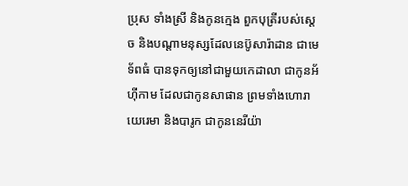ប្រុស ទាំងស្រី និងកូនក្មេង ពួកបុត្រីរបស់ស្តេច និងបណ្ដាមនុស្សដែលនេប៊ូសារ៉ាដាន ជាមេទ័ពធំ បានទុកឲ្យនៅជាមួយកេដាលា ជាកូនអ័ហ៊ីកាម ដែលជាកូនសាផាន ព្រមទាំងហោរាយេរេមា និងបារូក ជាកូននេរីយ៉ា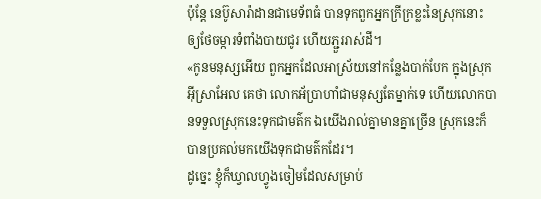ប៉ុន្តែ នេប៊ូសារ៉ាដានជាមេទ័ពធំ បានទុកពួកអ្នកក្រីក្រខ្លះនៃស្រុកនោះ ឲ្យថែចម្ការទំពាំងបាយជូរ ហើយភ្ជួររាស់ដី។
«កូនមនុស្សអើយ ពួកអ្នកដែលអាស្រ័យនៅកន្លែងបាក់បែក ក្នុងស្រុកអ៊ីស្រាអែល គេថា លោកអ័ប្រាហាំជាមនុស្សតែម្នាក់ទេ ហើយលោកបានទទួលស្រុកនេះទុកជាមត៌ក ឯយើងរាល់គ្នាមានគ្នាច្រើន ស្រុកនេះក៏បានប្រគល់មកយើងទុកជាមត៌កដែរ។
ដូច្នេះ ខ្ញុំក៏ឃ្វាលហ្វូងចៀមដែលសម្រាប់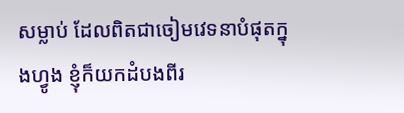សម្លាប់ ដែលពិតជាចៀមវេទនាបំផុតក្នុងហ្វូង ខ្ញុំក៏យកដំបងពីរ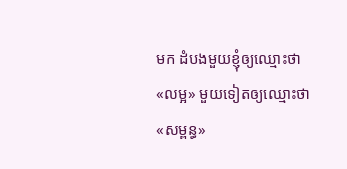មក ដំបងមួយខ្ញុំឲ្យឈ្មោះថា «លម្អ» មួយទៀតឲ្យឈ្មោះថា «សម្ពន្ធ»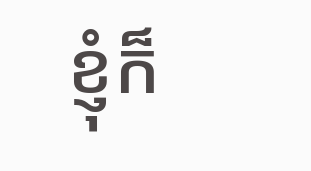ខ្ញុំក៏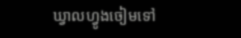ឃ្វាលហ្វូងចៀមទៅ